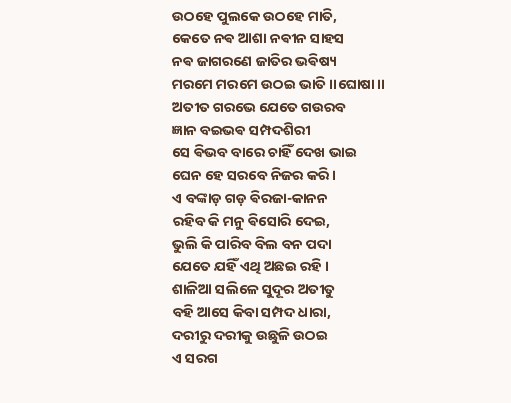ଉଠହେ ପୁଲକେ ଉଠହେ ମାତି,
କେତେ ନଵ ଆଶା ନଵୀନ ସାହସ
ନଵ ଜାଗରଣେ ଜାତିର ଭଵିଷ୍ୟ
ମରମେ ମରମେ ଉଠଇ ଭାତି ।।ଘୋଷା।।
ଅତୀତ ଗରଭେ ଯେତେ ଗଉରବ
ଜ୍ଞାନ ବଇଭଵ ସମ୍ପଦଶିରୀ
ସେ ଵିଭବ ବାରେ ଚାହିଁ ଦେଖ ଭାଇ
ଘେନ ହେ ସରବେ ନିଜର କରି ।
ଏ ବଙ୍କାଡ଼ ଗଡ଼ ଵିରଜା-କାନନ
ରହିବ କି ମନୁ ଵିସୋରି ଦେଇ,
ଭୁଲି କି ପାରିବ ବିଲ ବନ ପଦା
ଯେତେ ଯହିଁ ଏଥି ଅଛଇ ରହି ।
ଶାଳିଆ ସଲିଳେ ସୁଦୂର ଅତୀତୁ
ବହି ଆସେ କିବା ସମ୍ପଦ ଧାରା,
ଦରୀରୁ ଦରୀକୁ ଉଛୁଳି ଉଠଇ
ଏ ସରଗ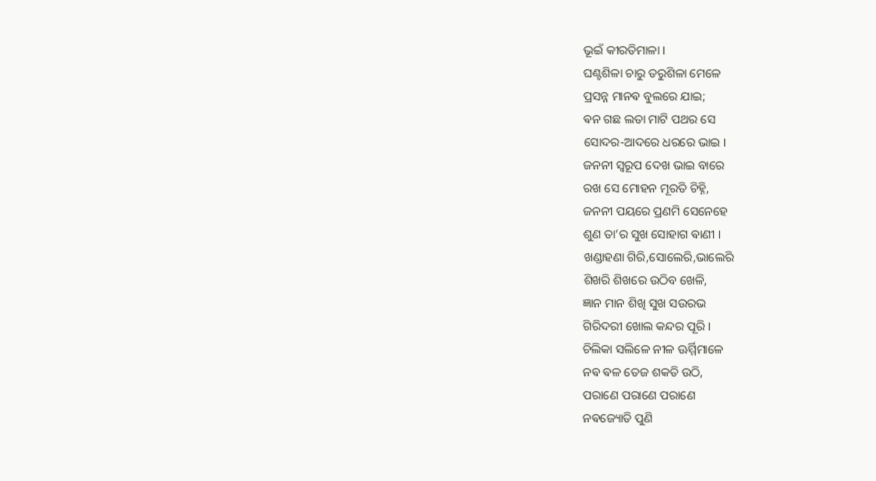ଭୂଇଁ କୀରତିମାଳା ।
ଘଣ୍ଟଶିଳା ଚାରୁ ତରୁଶିଳା ମେଳେ
ପ୍ରସନ୍ନ ମାନଵ ବୁଲରେ ଯାଇ;
ଵନ ଗଛ ଲତା ମାଟି ପଥର ସେ
ସୋଦର-ଆଦରେ ଧରରେ ଭାଇ ।
ଜନନୀ ସ୍ଵରୂପ ଦେଖ ଭାଇ ବାରେ
ରଖ ସେ ମୋହନ ମୂରତି ଚିହ୍ନି,
ଜନନୀ ପୟରେ ପ୍ରଣମି ସେନେହେ
ଶୁଣ ତା’ର ସୁଖ ସୋହାଗ ଵାଣୀ ।
ଖଣ୍ଡାହଣା ଗିରି,ସୋଲେରି,ଭାଲେରି
ଶିଖରି ଶିଖରେ ଉଠିବ ଖେଳି,
ଜ୍ଞାନ ମାନ ଶିଖି ସୁଖ ସଉରଭ
ଗିରିଦରୀ ଖୋଲ କନ୍ଦର ପୂରି ।
ଚିଲିକା ସଲିଳେ ନୀଳ ଊର୍ମ୍ମିମାଳେ
ନଵ ଵଳ ତେଜ ଶକତି ଉଠି,
ପରାଣେ ପରାଣେ ପରାଣେ
ନଵଜ୍ୟୋତି ପୁଣି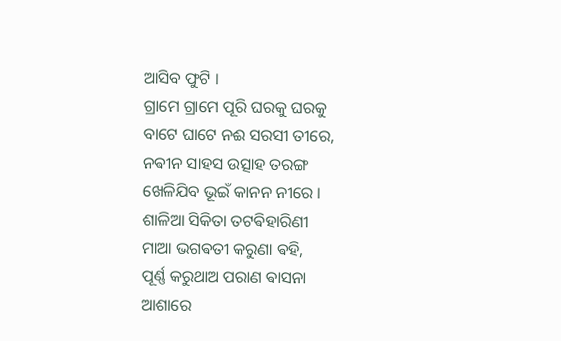ଆସିବ ଫୁଟି ।
ଗ୍ରାମେ ଗ୍ରାମେ ପୂରି ଘରକୁ ଘରକୁ
ବାଟେ ଘାଟେ ନଈ ସରସୀ ତୀରେ,
ନଵୀନ ସାହସ ଉତ୍ସାହ ତରଙ୍ଗ
ଖେଳିଯିବ ଭୂଇଁ କାନନ ନୀରେ ।
ଶାଳିଆ ସିକିତା ତଟଵିହାରିଣୀ
ମାଆ ଭଗଵତୀ କରୁଣା ଵହି,
ପୂର୍ଣ୍ଣ କରୁଥାଅ ପରାଣ ଵାସନା
ଆଶାରେ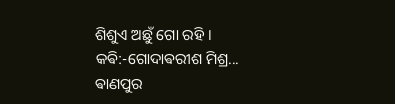ଶିଶୁଏ ଅଛୁଁ ଗୋ ରହି ।
କଵି:-ଗୋଦାଵରୀଶ ମିଶ୍ର...
ଵାଣପୁର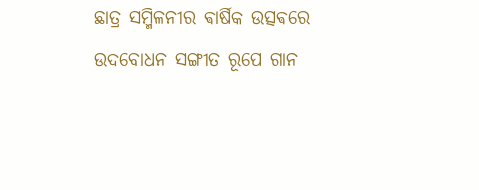ଛାତ୍ର ସମ୍ମିଳନୀର ଵାର୍ଷିକ ଉତ୍ସଵରେ
ଉଦବୋଧନ ସଙ୍ଗୀତ ରୂପେ ଗାନ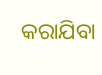କରାଯିବା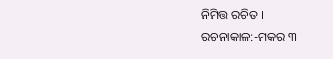ନିମିତ୍ତ ରଚିତ ।
ରଚନାକାଳ:-ମକର ୩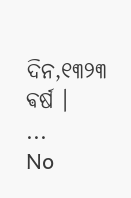ଦିନ,୧୩୨୩ ଵର୍ଷ ।
...
No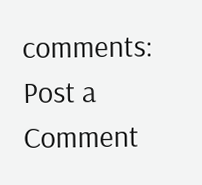comments:
Post a Comment